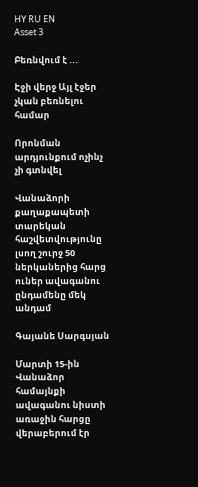HY RU EN
Asset 3

Բեռնվում է ...

Էջի վերջ Այլ էջեր չկան բեռնելու համար

Որոնման արդյունքում ոչինչ չի գտնվել

Վանաձորի քաղաքապետի տարեկան հաշվետվությունը լսող շուրջ 50 ներկաներից հարց ուներ ավագանու ընդամենը մեկ անդամ

Գայանե Սարգսյան

Մարտի 15-ին Վանաձոր համայնքի ավագանու նիստի առաջին հարցը վերաբերում էր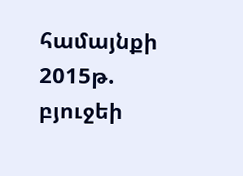համայնքի 2015թ. բյուջեի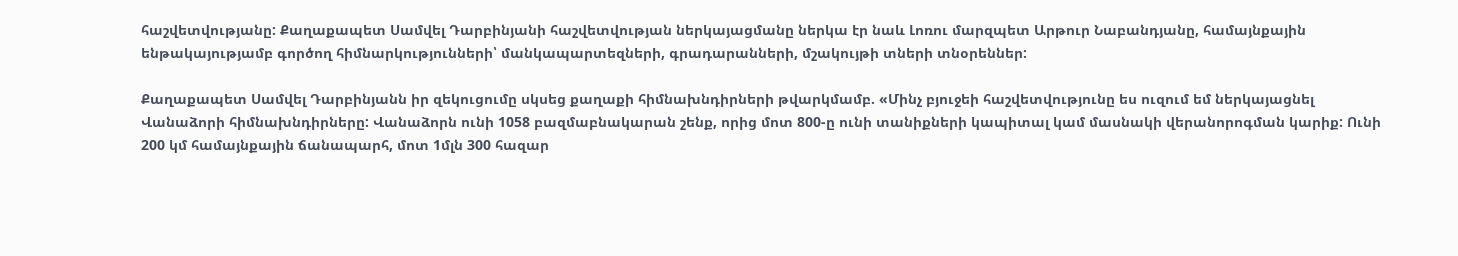հաշվետվությանը: Քաղաքապետ Սամվել Դարբինյանի հաշվետվության ներկայացմանը ներկա էր նաև Լոռու մարզպետ Արթուր Նաբանդյանը, համայնքային ենթակայությամբ գործող հիմնարկությունների՝ մանկապարտեզների, գրադարանների, մշակույթի տների տնօրեններ:

Քաղաքապետ Սամվել Դարբինյանն իր զեկուցումը սկսեց քաղաքի հիմնախնդիրների թվարկմամբ. «Մինչ բյուջեի հաշվետվությունը ես ուզում եմ ներկայացնել Վանաձորի հիմնախնդիրները: Վանաձորն ունի 1058 բազմաբնակարան շենք, որից մոտ 800-ը ունի տանիքների կապիտալ կամ մասնակի վերանորոգման կարիք: Ունի 200 կմ համայնքային ճանապարհ, մոտ 1մլն 300 հազար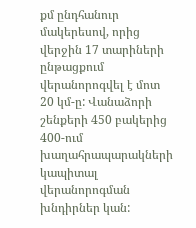քմ ընդհանուր մակերեսով, որից վերջին 17 տարիների ընթացքում վերանորոգվել է մոտ 20 կմ-ը: Վանաձորի շենքերի 450 բակերից 400-ում խաղահրապարակների կապիտալ վերանորոգման խնդիրներ կան: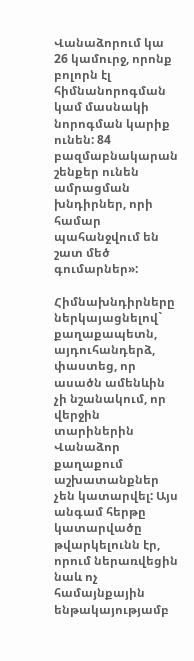Վանաձորում կա 26 կամուրջ, որոնք բոլորն էլ հիմնանորոգման կամ մասնակի նորոգման կարիք ունեն: 84 բազմաբնակարան շենքեր ունեն ամրացման խնդիրներ, որի համար պահանջվում են շատ մեծ գումարներ»:

Հիմնախնդիրները ներկայացնելով` քաղաքապետն, այդուհանդերձ, փաստեց, որ ասածն ամենևին չի նշանակում, որ վերջին տարիներին Վանաձոր քաղաքում աշխատանքներ չեն կատարվել: Այս անգամ հերթը կատարվածը թվարկելունն էր, որում ներառվեցին նաև ոչ համայնքային ենթակայությամբ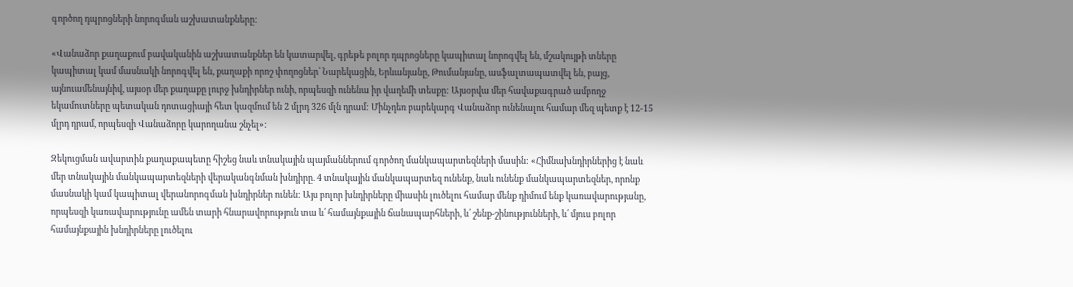գործող դպրոցների նորոգման աշխատանքները:

«Վանաձոր քաղաքում բավականին աշխատանքներ են կատարվել, գրեթե բոլոր դպրոցները կապիտալ նորոգվել են, մշակույթի տները կապիտալ կամ մասնակի նորոգվել են, քաղաքի որոշ փողոցներ՝ Նարեկացին, Երևանյանը, Թումանյանը, ասֆալտապատվել են, բայց, այնուամենայնիվ, այսօր մեր քաղաքը լուրջ խնդիրներ ունի, որպեսզի ունենա իր վաղեմի տեսքը: Այսօրվա մեր հավաքագրած ամբողջ եկամուտները պետական դոտացիայի հետ կազմում են 2 մլրդ 326 մլն դրամ: Մինչդեռ բարեկարգ Վանաձոր ունենալու համար մեզ պետք է 12-15 մլրդ դրամ, որպեսզի Վանաձորը կարողանա շնչել»:

Զեկուցման ավարտին քաղաքապետը հիշեց նաև տնակային պայմաններում գործող մանկապարտեզների մասին: «Հիմնախնդիրներից է նաև մեր տնակային մանկապարտեզների վերականգնման խնդիրը. 4 տնակային մանկապարտեզ ունենք, նաև ունենք մանկապարտեզներ, որոնք մասնակի կամ կապիտալ վերանորոգման խնդիրներ ունեն: Այս բոլոր խնդիրները միասին լուծելու համար մենք դիմում ենք կառավարությանը, որպեսզի կառավարությունը ամեն տարի հնարավորություն տա և՛ համայնքային ճանապարհների, և՛ շենք-շինությունների, և՛ մյուս բոլոր համայնքային խնդիրները լուծելու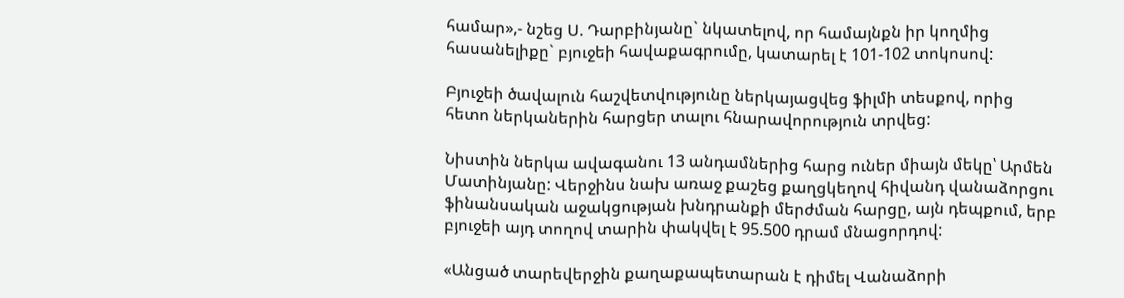համար»,- նշեց Ս. Դարբինյանը` նկատելով, որ համայնքն իր կողմից հասանելիքը` բյուջեի հավաքագրումը, կատարել է 101-102 տոկոսով:

Բյուջեի ծավալուն հաշվետվությունը ներկայացվեց ֆիլմի տեսքով, որից հետո ներկաներին հարցեր տալու հնարավորություն տրվեց:

Նիստին ներկա ավագանու 13 անդամներից հարց ուներ միայն մեկը՝ Արմեն Մատինյանը: Վերջինս նախ առաջ քաշեց քաղցկեղով հիվանդ վանաձորցու ֆինանսական աջակցության խնդրանքի մերժման հարցը, այն դեպքում, երբ բյուջեի այդ տողով տարին փակվել է 95.500 դրամ մնացորդով:

«Անցած տարեվերջին քաղաքապետարան է դիմել Վանաձորի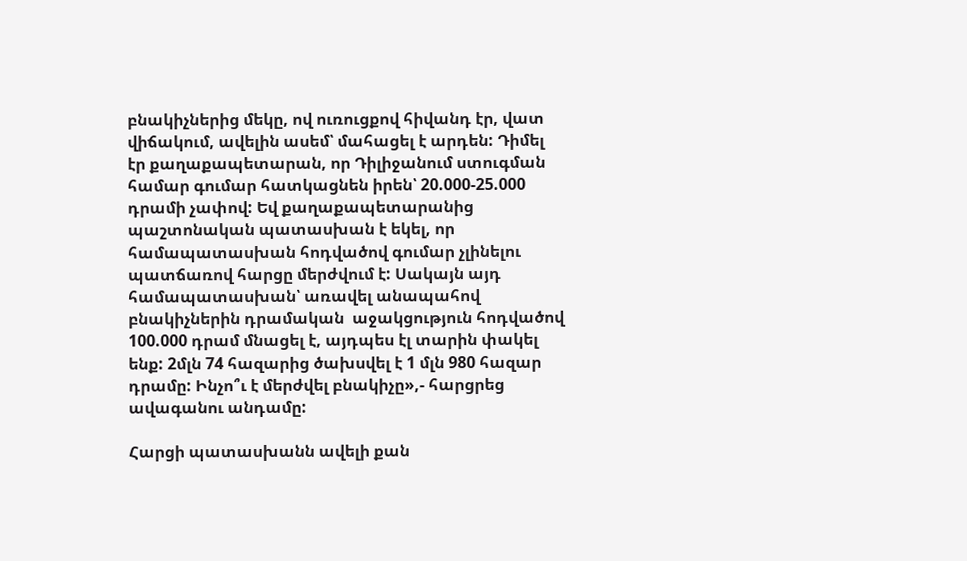բնակիչներից մեկը, ով ուռուցքով հիվանդ էր, վատ վիճակում, ավելին ասեմ՝ մահացել է արդեն: Դիմել էր քաղաքապետարան, որ Դիլիջանում ստուգման համար գումար հատկացնեն իրեն՝ 20.000-25.000 դրամի չափով: Եվ քաղաքապետարանից պաշտոնական պատասխան է եկել, որ համապատասխան հոդվածով գումար չլինելու պատճառով հարցը մերժվում է: Սակայն այդ համապատասխան՝ առավել անապահով բնակիչներին դրամական  աջակցություն հոդվածով 100.000 դրամ մնացել է, այդպես էլ տարին փակել ենք: 2մլն 74 հազարից ծախսվել է 1 մլն 980 հազար դրամը: Ինչո՞ւ է մերժվել բնակիչը»,- հարցրեց ավագանու անդամը:

Հարցի պատասխանն ավելի քան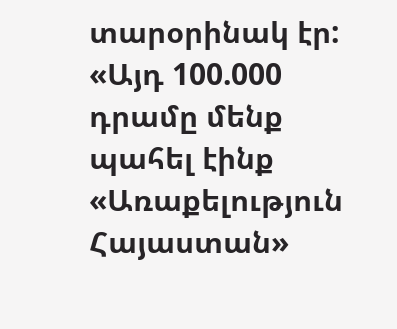տարօրինակ էր: «Այդ 100.000 դրամը մենք պահել էինք «Առաքելություն Հայաստան»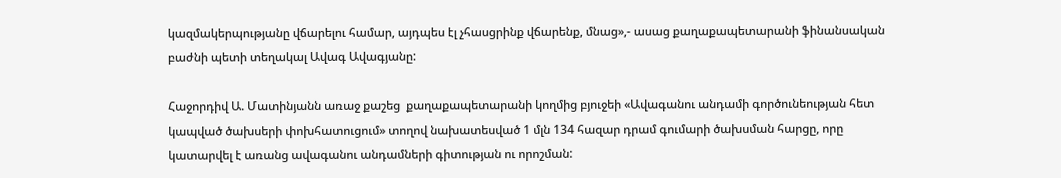կազմակերպությանը վճարելու համար, այդպես էլ չհասցրինք վճարենք, մնաց»,- ասաց քաղաքապետարանի ֆինանսական բաժնի պետի տեղակալ Ավագ Ավագյանը:

Հաջորդիվ Ա. Մատինյանն առաջ քաշեց  քաղաքապետարանի կողմից բյուջեի «Ավագանու անդամի գործունեության հետ կապված ծախսերի փոխհատուցում» տողով նախատեսված 1 մլն 134 հազար դրամ գումարի ծախսման հարցը, որը կատարվել է առանց ավագանու անդամների գիտության ու որոշման: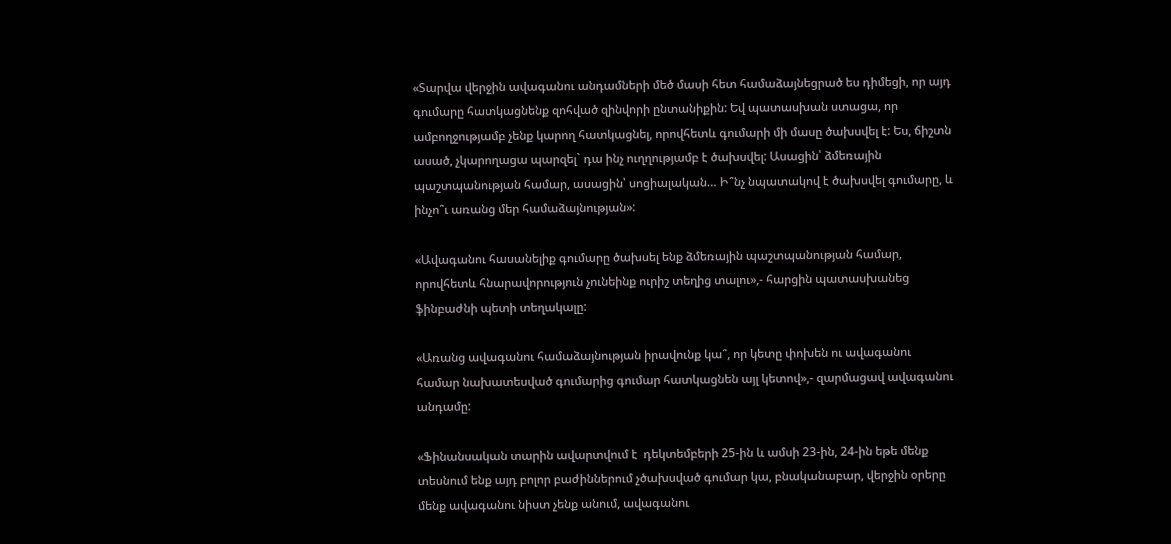«Տարվա վերջին ավագանու անդամների մեծ մասի հետ համաձայնեցրած ես դիմեցի, որ այդ գումարը հատկացնենք զոհված զինվորի ընտանիքին: Եվ պատասխան ստացա, որ ամբողջությամբ չենք կարող հատկացնել, որովհետև գումարի մի մասը ծախսվել է: Ես, ճիշտն ասած, չկարողացա պարզել` դա ինչ ուղղությամբ է ծախսվել: Ասացին՝ ձմեռային պաշտպանության համար, ասացին՝ սոցիալական… Ի՞նչ նպատակով է ծախսվել գումարը, և ինչո՞ւ առանց մեր համաձայնության»:

«Ավագանու հասանելիք գումարը ծախսել ենք ձմեռային պաշտպանության համար, որովհետև հնարավորություն չունեինք ուրիշ տեղից տալու»,- հարցին պատասխանեց ֆինբաժնի պետի տեղակալը:

«Առանց ավագանու համաձայնության իրավունք կա՞, որ կետը փոխեն ու ավագանու համար նախատեսված գումարից գումար հատկացնեն այլ կետով»,- զարմացավ ավագանու անդամը:

«Ֆինանսական տարին ավարտվում է  դեկտեմբերի 25-ին և ամսի 23-ին, 24-ին եթե մենք տեսնում ենք այդ բոլոր բաժիններում չծախսված գումար կա, բնականաբար, վերջին օրերը մենք ավագանու նիստ չենք անում, ավագանու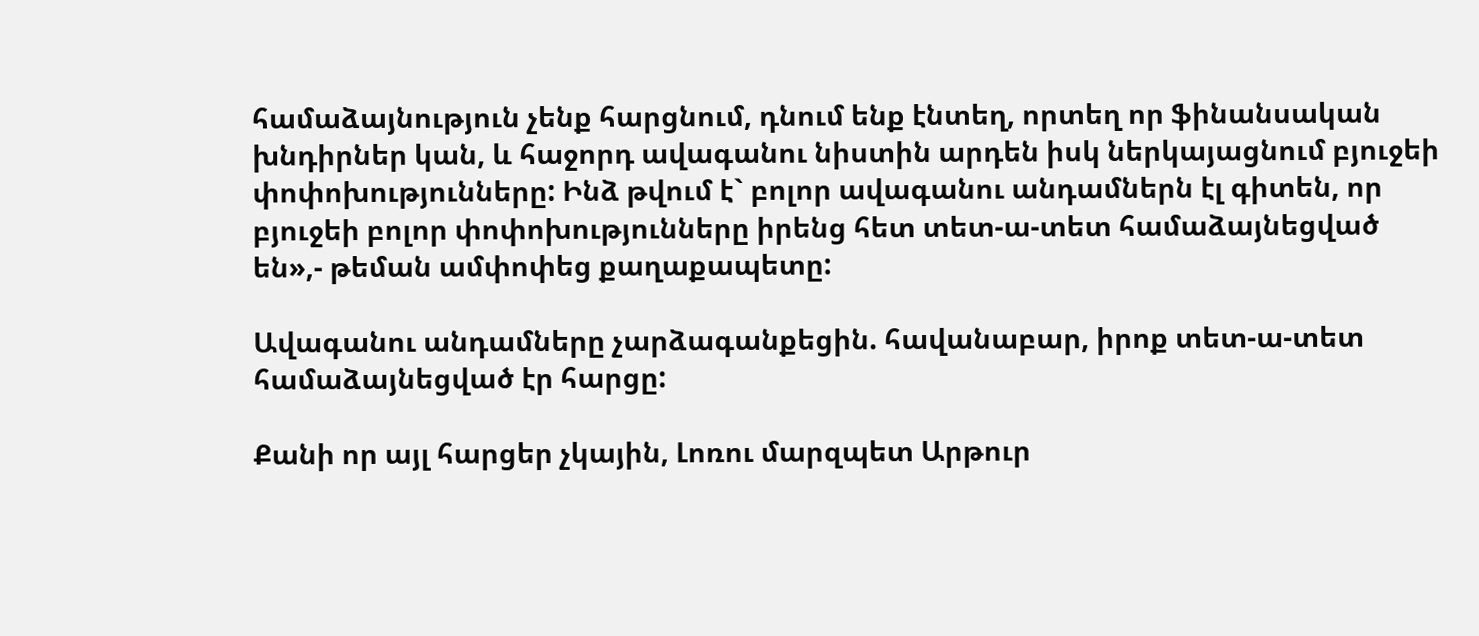համաձայնություն չենք հարցնում, դնում ենք էնտեղ, որտեղ որ ֆինանսական խնդիրներ կան, և հաջորդ ավագանու նիստին արդեն իսկ ներկայացնում բյուջեի փոփոխությունները: Ինձ թվում է` բոլոր ավագանու անդամներն էլ գիտեն, որ բյուջեի բոլոր փոփոխությունները իրենց հետ տետ-ա-տետ համաձայնեցված են»,- թեման ամփոփեց քաղաքապետը:

Ավագանու անդամները չարձագանքեցին. հավանաբար, իրոք տետ-ա-տետ համաձայնեցված էր հարցը:

Քանի որ այլ հարցեր չկային, Լոռու մարզպետ Արթուր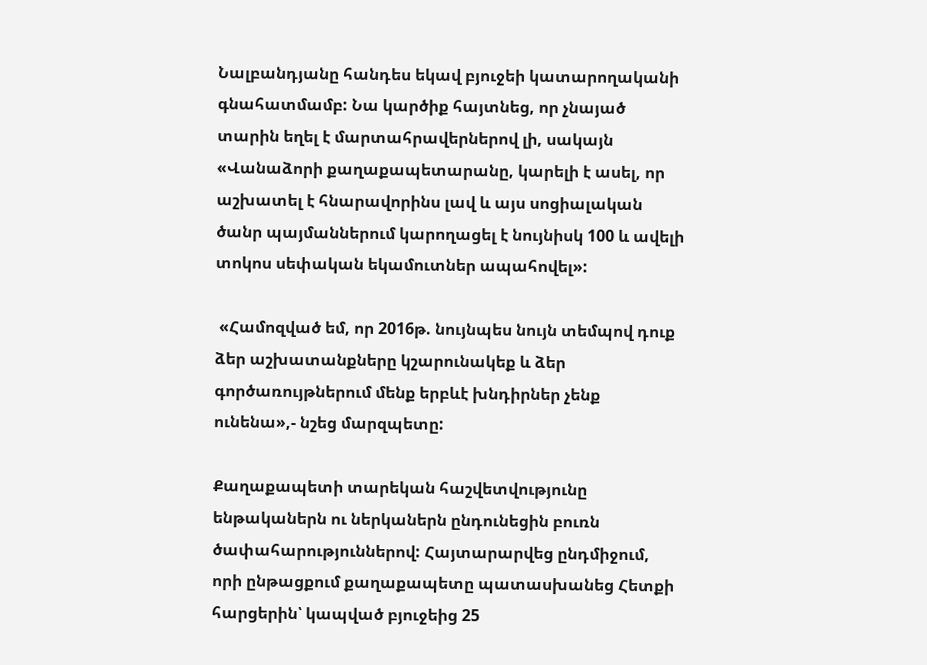Նալբանդյանը հանդես եկավ բյուջեի կատարողականի գնահատմամբ: Նա կարծիք հայտնեց, որ չնայած տարին եղել է մարտահրավերներով լի, սակայն «Վանաձորի քաղաքապետարանը, կարելի է ասել, որ աշխատել է հնարավորինս լավ և այս սոցիալական ծանր պայմաններում կարողացել է նույնիսկ 100 և ավելի տոկոս սեփական եկամուտներ ապահովել»:

 «Համոզված եմ, որ 2016թ. նույնպես նույն տեմպով դուք ձեր աշխատանքները կշարունակեք և ձեր գործառույթներում մենք երբևէ խնդիրներ չենք ունենա»,- նշեց մարզպետը:

Քաղաքապետի տարեկան հաշվետվությունը ենթականերն ու ներկաներն ընդունեցին բուռն ծափահարություններով: Հայտարարվեց ընդմիջում, որի ընթացքում քաղաքապետը պատասխանեց Հետքի հարցերին՝ կապված բյուջեից 25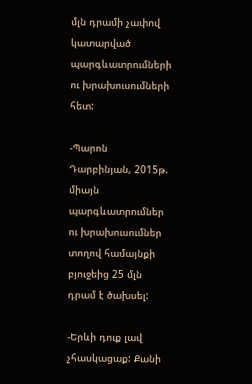մլն դրամի չափով կատարված պարգևատրումների ու խրախուսումների հետ:

-Պարոն Դարբինյան, 2015թ. միայն պարգևատրումներ ու խրախուսումներ տողով համայնքի բյուջեից 25 մլն դրամ է ծախսել:

-Երևի դուք լավ չհասկացաք: Քանի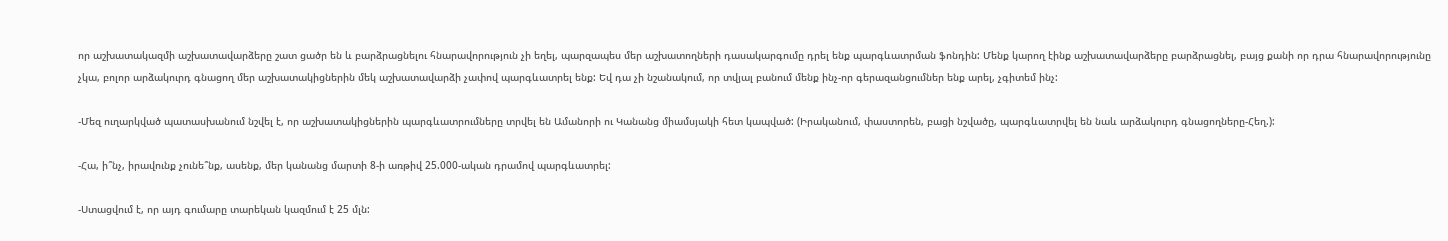որ աշխատակազմի աշխատավարձերը շատ ցածր են և բարձրացնելու հնարավորություն չի եղել, պարզապես մեր աշխատողների դասակարգումը դրել ենք պարգևատրման ֆոնդին: Մենք կարող էինք աշխատավարձերը բարձրացնել, բայց քանի որ դրա հնարավորությունը չկա, բոլոր արձակուրդ գնացող մեր աշխատակիցներին մեկ աշխատավարձի չափով պարգևատրել ենք: Եվ դա չի նշանակում, որ տվյալ բանում մենք ինչ-որ գերազանցումներ ենք արել, չգիտեմ ինչ:

-Մեզ ուղարկված պատասխանում նշվել է, որ աշխատակիցներին պարգևատրումները տրվել են Ամանորի ու Կանանց միամսյակի հետ կապված: (Իրականում, փաստորեն, բացի նշվածը, պարգևատրվել են նաև արձակուրդ գնացողները-Հեղ.):

-Հա, ի՞նչ, իրավունք չունե՞նք, ասենք, մեր կանանց մարտի 8-ի առթիվ 25.000-ական դրամով պարգևատրել:

-Ստացվում է, որ այդ գումարը տարեկան կազմում է 25 մլն: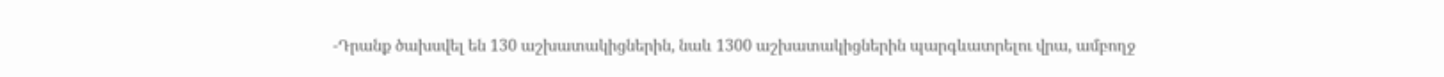-Դրանք ծախսվել են 130 աշխատակիցներին, նաև 1300 աշխատակիցներին պարգևատրելու վրա, ամբողջ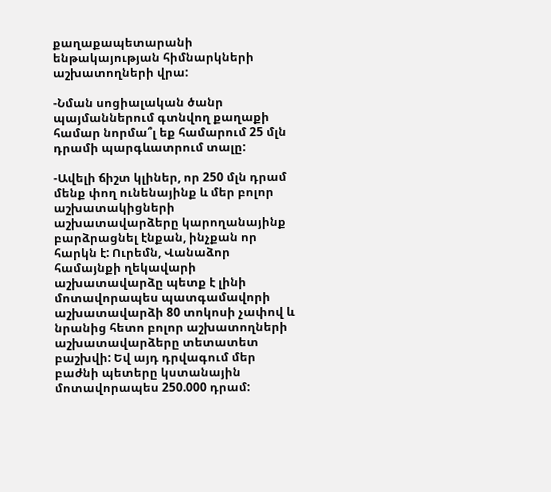քաղաքապետարանի ենթակայության հիմնարկների աշխատողների վրա:

-Նման սոցիալական ծանր պայմաններում գտնվող քաղաքի համար նորմա՞լ եք համարում 25 մլն դրամի պարգևատրում տալը:

-Ավելի ճիշտ կլիներ, որ 250 մլն դրամ մենք փող ունենայինք և մեր բոլոր աշխատակիցների աշխատավարձերը կարողանայինք բարձրացնել էնքան, ինչքան որ հարկն է: Ուրեմն, Վանաձոր համայնքի ղեկավարի աշխատավարձը պետք է լինի մոտավորապես պատգամավորի աշխատավարձի 80 տոկոսի չափով և նրանից հետո բոլոր աշխատողների աշխատավարձերը տետատետ բաշխվի: Եվ այդ դրվագում մեր բաժնի պետերը կստանային մոտավորապես 250.000 դրամ: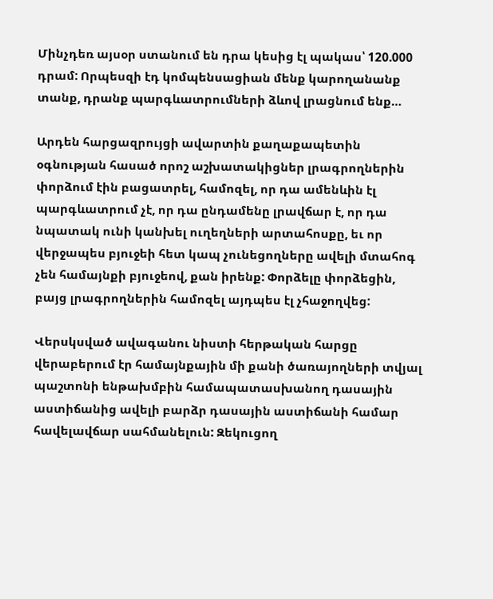Մինչդեռ այսօր ստանում են դրա կեսից էլ պակաս՝ 120.000 դրամ: Որպեսզի էդ կոմպենսացիան մենք կարողանանք տանք, դրանք պարգևատրումների ձևով լրացնում ենք…

Արդեն հարցազրույցի ավարտին քաղաքապետին օգնության հասած որոշ աշխատակիցներ լրագրողներին փորձում էին բացատրել, համոզել, որ դա ամենևին էլ պարգևատրում չէ, որ դա ընդամենը լրավճար է, որ դա նպատակ ունի կանխել ուղեղների արտահոսքը, եւ որ վերջապես բյուջեի հետ կապ չունեցողները ավելի մտահոգ չեն համայնքի բյուջեով, քան իրենք: Փորձելը փորձեցին, բայց լրագրողներին համոզել այդպես էլ չհաջողվեց:

Վերսկսված ավագանու նիստի հերթական հարցը վերաբերում էր համայնքային մի քանի ծառայողների տվյալ պաշտոնի ենթախմբին համապատասխանող դասային աստիճանից ավելի բարձր դասային աստիճանի համար հավելավճար սահմանելուն: Զեկուցող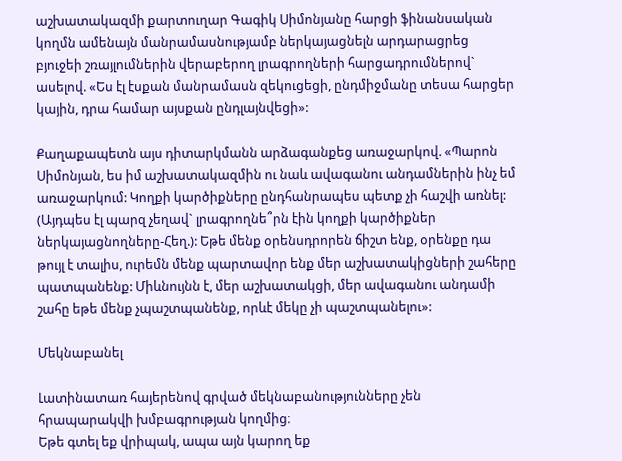աշխատակազմի քարտուղար Գագիկ Սիմոնյանը հարցի ֆինանսական կողմն ամենայն մանրամասնությամբ ներկայացնելն արդարացրեց բյուջեի շռայլումներին վերաբերող լրագրողների հարցադրումներով` ասելով. «Ես էլ էսքան մանրամասն զեկուցեցի, ընդմիջմանը տեսա հարցեր կային, դրա համար այսքան ընդլայնվեցի»:

Քաղաքապետն այս դիտարկմանն արձագանքեց առաջարկով. «Պարոն Սիմոնյան, ես իմ աշխատակազմին ու նաև ավագանու անդամներին ինչ եմ առաջարկում: Կողքի կարծիքները ընդհանրապես պետք չի հաշվի առնել: (Այդպես էլ պարզ չեղավ` լրագրողնե՞րն էին կողքի կարծիքներ ներկայացնողները-Հեղ.): Եթե մենք օրենսդրորեն ճիշտ ենք, օրենքը դա թույլ է տալիս, ուրեմն մենք պարտավոր ենք մեր աշխատակիցների շահերը պատպանենք: Միևնույնն է, մեր աշխատակցի, մեր ավագանու անդամի շահը եթե մենք չպաշտպանենք, որևէ մեկը չի պաշտպանելու»:

Մեկնաբանել

Լատինատառ հայերենով գրված մեկնաբանությունները չեն հրապարակվի խմբագրության կողմից։
Եթե գտել եք վրիպակ, ապա այն կարող եք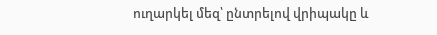ուղարկել մեզ՝ ընտրելով վրիպակը և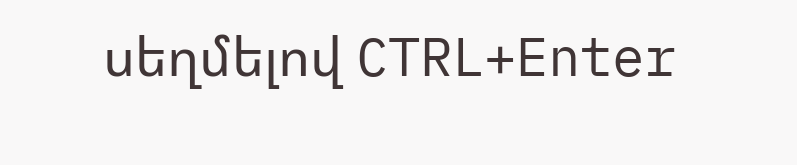սեղմելով CTRL+Enter